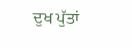ਦੁਖ ਪੁੱਤਾਂ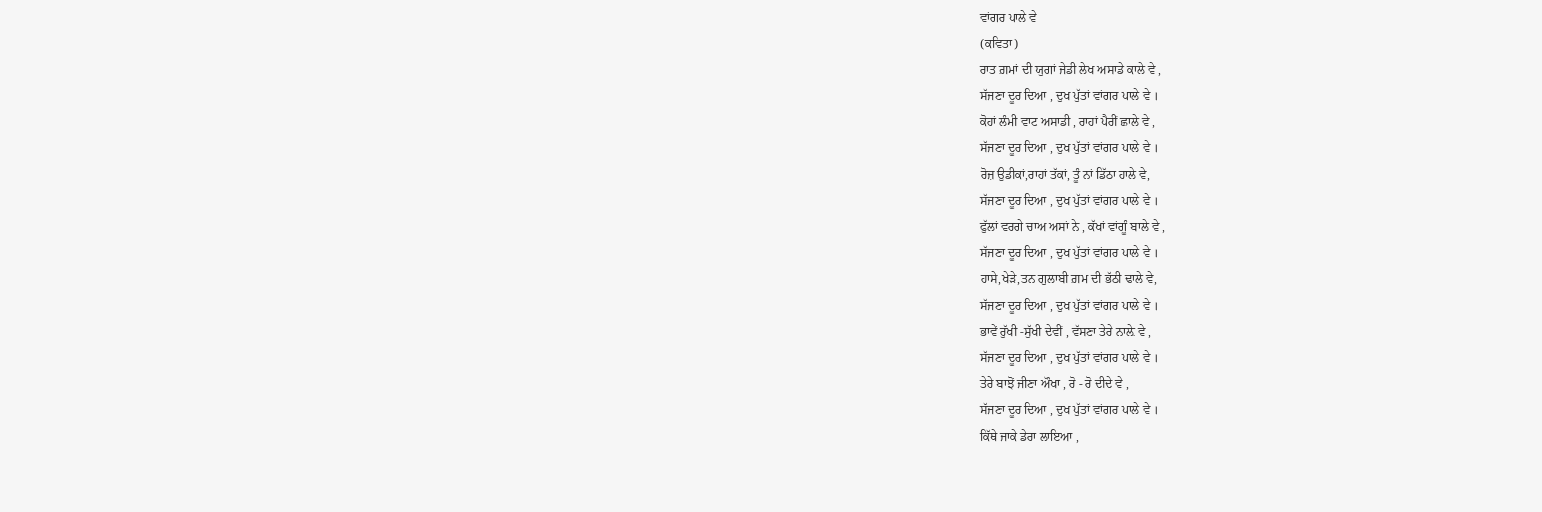ਵਾਂਗਰ ਪਾਲੇ ਵੇ
(ਕਵਿਤਾ)
ਰਾਤ ਗ਼ਮਾਂ ਦੀ ਯੁਗਾਂ ਜੇਡੀ ਲੇਖ ਅਸਾਡੇ ਕਾਲੇ ਵੇ ,
ਸੱਜਣਾ ਦੂਰ ਦਿਆ , ਦੁਖ ਪੁੱਤਾਂ ਵਾਂਗਰ ਪਾਲੇ ਵੇ ।
ਕੋਹਾਂ ਲੰਮੀ ਵਾਟ ਅਸਾਡੀ , ਰਾਹਾਂ ਪੈਰੀਂ ਛਾਲੇ ਵੇ ,
ਸੱਜਣਾ ਦੂਰ ਦਿਆ , ਦੁਖ ਪੁੱਤਾਂ ਵਾਂਗਰ ਪਾਲੇ ਵੇ ।
ਰੋਜ਼ ਉਡੀਕਾਂ,ਰਾਹਾਂ ਤੱਕਾਂ, ਤੂੰ ਨਾਂ ਡਿੱਠਾ ਹਾਲੇ ਵੇ,
ਸੱਜਣਾ ਦੂਰ ਦਿਆ , ਦੁਖ ਪੁੱਤਾਂ ਵਾਂਗਰ ਪਾਲੇ ਵੇ ।
ਫੁੱਲਾਂ ਵਰਗੇ ਚਾਅ ਅਸਾਂ ਨੇ , ਕੱਖਾਂ ਵਾਂਗੂੰ ਬਾਲੇ ਵੇ ,
ਸੱਜਣਾ ਦੂਰ ਦਿਆ , ਦੁਖ ਪੁੱਤਾਂ ਵਾਂਗਰ ਪਾਲੇ ਵੇ ।
ਹਾਸੇ,ਖੇੜੇ,ਤਨ ਗੁਲਾਬੀ ਗ਼ਮ ਦੀ ਭੱਠੀ ਢਾਲੇ ਵੇ,
ਸੱਜਣਾ ਦੂਰ ਦਿਆ , ਦੁਖ ਪੁੱਤਾਂ ਵਾਂਗਰ ਪਾਲੇ ਵੇ ।
ਭਾਵੇਂ ਰੁੱਖੀ -ਸੁੱਖੀ ਦੇਵੀਂ , ਵੱਸਣਾ ਤੇਰੇ ਨਾਲ਼ੇ ਵੇ ,
ਸੱਜਣਾ ਦੂਰ ਦਿਆ , ਦੁਖ ਪੁੱਤਾਂ ਵਾਂਗਰ ਪਾਲੇ ਵੇ ।
ਤੇਰੇ ਬਾਝੋਂ ਜੀਣਾ ਔਖਾ , ਰੋ - ਰੋ ਦੀਦੇ ਵੇ ,
ਸੱਜਣਾ ਦੂਰ ਦਿਆ , ਦੁਖ ਪੁੱਤਾਂ ਵਾਂਗਰ ਪਾਲੇ ਵੇ ।
ਕਿੱਥੇ ਜਾਕੇ ਡੇਰਾ ਲਾਇਆ ,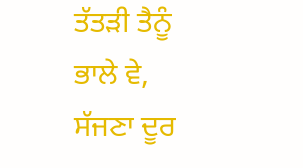ਤੱਤੜੀ ਤੈਨੂੰ ਭਾਲੇ ਵੇ,
ਸੱਜਣਾ ਦੂਰ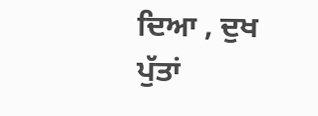ਦਿਆ , ਦੁਖ ਪੁੱਤਾਂ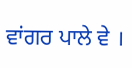ਵਾਂਗਰ ਪਾਲੇ ਵੇ ।